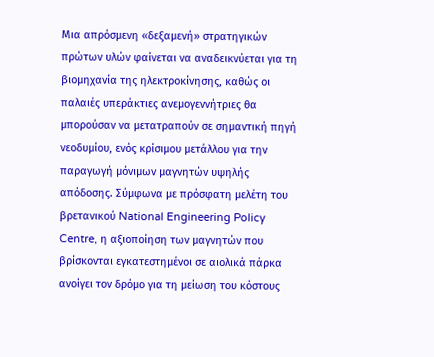Μια απρόσμενη «δεξαμενή» στρατηγικών πρώτων υλών φαίνεται να αναδεικνύεται για τη βιομηχανία της ηλεκτροκίνησης, καθώς οι παλαιές υπεράκτιες ανεμογεννήτριες θα μπορούσαν να μετατραπούν σε σημαντική πηγή νεοδυμίου, ενός κρίσιμου μετάλλου για την παραγωγή μόνιμων μαγνητών υψηλής απόδοσης. Σύμφωνα με πρόσφατη μελέτη του βρετανικού National Engineering Policy Centre, η αξιοποίηση των μαγνητών που βρίσκονται εγκατεστημένοι σε αιολικά πάρκα ανοίγει τον δρόμο για τη μείωση του κόστους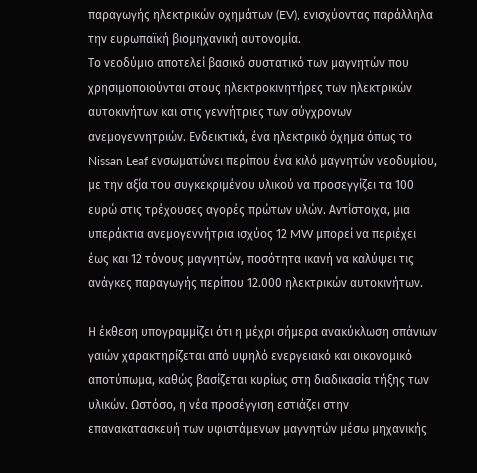παραγωγής ηλεκτρικών οχημάτων (EV), ενισχύοντας παράλληλα την ευρωπαϊκή βιομηχανική αυτονομία.
Το νεοδύμιο αποτελεί βασικό συστατικό των μαγνητών που χρησιμοποιούνται στους ηλεκτροκινητήρες των ηλεκτρικών αυτοκινήτων και στις γεννήτριες των σύγχρονων ανεμογεννητριών. Ενδεικτικά, ένα ηλεκτρικό όχημα όπως το Nissan Leaf ενσωματώνει περίπου ένα κιλό μαγνητών νεοδυμίου, με την αξία του συγκεκριμένου υλικού να προσεγγίζει τα 100 ευρώ στις τρέχουσες αγορές πρώτων υλών. Αντίστοιχα, μια υπεράκτια ανεμογεννήτρια ισχύος 12 MW μπορεί να περιέχει έως και 12 τόνους μαγνητών, ποσότητα ικανή να καλύψει τις ανάγκες παραγωγής περίπου 12.000 ηλεκτρικών αυτοκινήτων.

Η έκθεση υπογραμμίζει ότι η μέχρι σήμερα ανακύκλωση σπάνιων γαιών χαρακτηρίζεται από υψηλό ενεργειακό και οικονομικό αποτύπωμα, καθώς βασίζεται κυρίως στη διαδικασία τήξης των υλικών. Ωστόσο, η νέα προσέγγιση εστιάζει στην επανακατασκευή των υφιστάμενων μαγνητών μέσω μηχανικής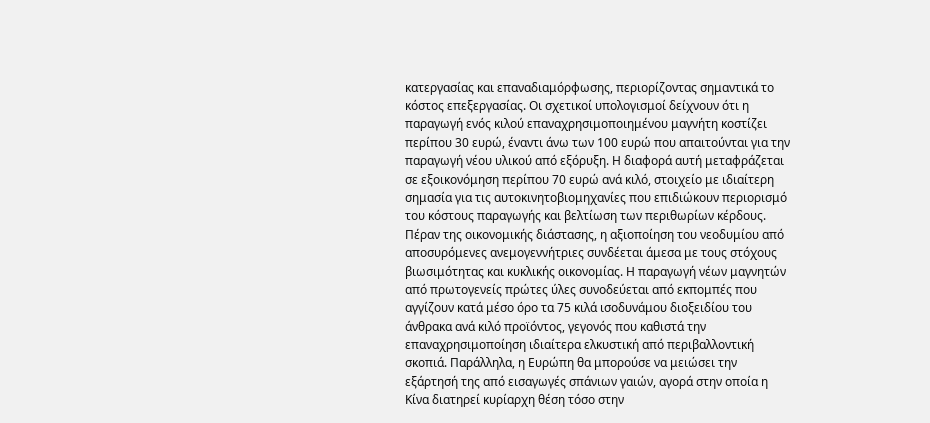κατεργασίας και επαναδιαμόρφωσης, περιορίζοντας σημαντικά το κόστος επεξεργασίας. Οι σχετικοί υπολογισμοί δείχνουν ότι η παραγωγή ενός κιλού επαναχρησιμοποιημένου μαγνήτη κοστίζει περίπου 30 ευρώ, έναντι άνω των 100 ευρώ που απαιτούνται για την παραγωγή νέου υλικού από εξόρυξη. Η διαφορά αυτή μεταφράζεται σε εξοικονόμηση περίπου 70 ευρώ ανά κιλό, στοιχείο με ιδιαίτερη σημασία για τις αυτοκινητοβιομηχανίες που επιδιώκουν περιορισμό του κόστους παραγωγής και βελτίωση των περιθωρίων κέρδους.
Πέραν της οικονομικής διάστασης, η αξιοποίηση του νεοδυμίου από αποσυρόμενες ανεμογεννήτριες συνδέεται άμεσα με τους στόχους βιωσιμότητας και κυκλικής οικονομίας. Η παραγωγή νέων μαγνητών από πρωτογενείς πρώτες ύλες συνοδεύεται από εκπομπές που αγγίζουν κατά μέσο όρο τα 75 κιλά ισοδυνάμου διοξειδίου του άνθρακα ανά κιλό προϊόντος, γεγονός που καθιστά την επαναχρησιμοποίηση ιδιαίτερα ελκυστική από περιβαλλοντική σκοπιά. Παράλληλα, η Ευρώπη θα μπορούσε να μειώσει την εξάρτησή της από εισαγωγές σπάνιων γαιών, αγορά στην οποία η Κίνα διατηρεί κυρίαρχη θέση τόσο στην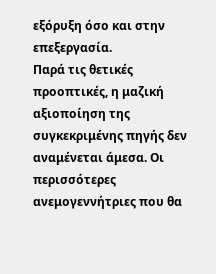εξόρυξη όσο και στην επεξεργασία.
Παρά τις θετικές προοπτικές, η μαζική αξιοποίηση της συγκεκριμένης πηγής δεν αναμένεται άμεσα. Οι περισσότερες ανεμογεννήτριες που θα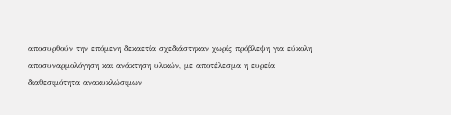αποσυρθούν την επόμενη δεκαετία σχεδιάστηκαν χωρίς πρόβλεψη για εύκολη αποσυναρμολόγηση και ανάκτηση υλικών, με αποτέλεσμα η ευρεία διαθεσιμότητα ανακυκλώσιμων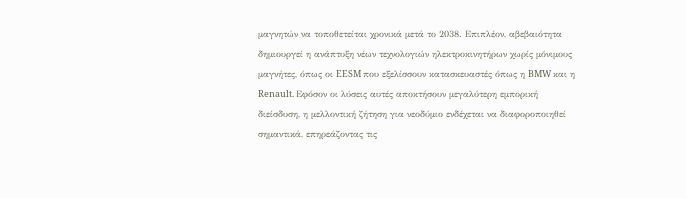μαγνητών να τοποθετείται χρονικά μετά το 2038. Επιπλέον, αβεβαιότητα δημιουργεί η ανάπτυξη νέων τεχνολογιών ηλεκτροκινητήρων χωρίς μόνιμους μαγνήτες, όπως οι EESM που εξελίσσουν κατασκευαστές όπως η BMW και η Renault. Εφόσον οι λύσεις αυτές αποκτήσουν μεγαλύτερη εμπορική διείσδυση, η μελλοντική ζήτηση για νεοδύμιο ενδέχεται να διαφοροποιηθεί σημαντικά, επηρεάζοντας τις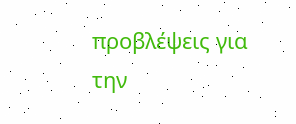προβλέψεις για την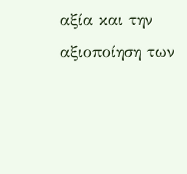αξία και την αξιοποίηση των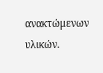ανακτώμενων υλικών.